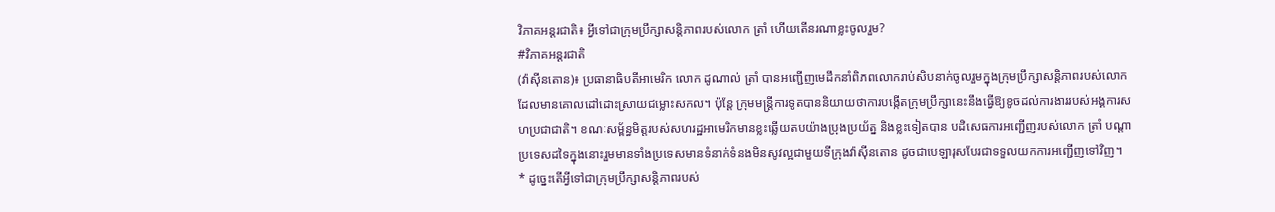វិភាគអន្តរជាតិ៖ អ្វីទៅជាក្រុមប្រឹក្សាសន្តិភាពរបស់លោក ត្រាំ ហើយតើនរណាខ្លះចូលរួម?
#វិភាគអន្តរជាតិ
(វ៉ាស៊ីនតោន)៖ ប្រធានាធិបតីអាមេរិក លោក ដូណាល់ ត្រាំ បានអញ្ជើញមេដឹកនាំពិភពលោករាប់សិបនាក់ចូលរួមក្នុងក្រុមប្រឹក្សាសន្តិភាពរបស់លោកដែលមានគោលដៅដោះស្រាយជម្លោះសកល។ ប៉ុន្តែ ក្រុមមន្ត្រីការទូតបាននិយាយថាការបង្កើតក្រុមប្រឹក្សានេះនឹងធ្វើឱ្យខូចដល់ការងាររបស់អង្គការសហប្រជាជាតិ។ ខណៈសម្ព័ន្ធមិត្តរបស់សហរដ្ឋអាមេរិកមានខ្លះឆ្លើយតបយ៉ាងប្រុងប្រយ័ត្ន និងខ្លះទៀតបាន បដិសេធការអញ្ជើញរបស់លោក ត្រាំ បណ្ដាប្រទេសដទៃក្នុងនោះរួមមានទាំងប្រទេសមានទំនាក់ទំនងមិនសូវល្អជាមួយទីក្រុងវ៉ាស៊ីនតោន ដូចជាបេឡារុសបែរជាទទួលយកការអញ្ជើញទៅវិញ។
* ដូច្នេះតើអ្វីទៅជាក្រុមប្រឹក្សាសន្តិភាពរបស់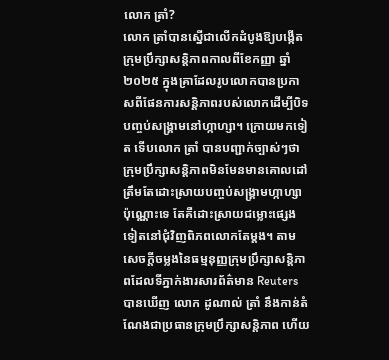លោក ត្រាំ?
លោក ត្រាំបានស្នើជាលើកដំបូងឱ្យបង្កើតក្រុមប្រឹក្សាសន្តិភាពកាលពីខែកញ្ញា ឆ្នាំ២០២៥ ក្នុងគ្រាដែលរូបលោកបានប្រកាសពីផែនការសន្តិភាពរបស់លោកដើម្បីបិទបញ្ចប់សង្រ្គាមនៅហ្កាហ្សា។ ក្រោយមកទៀត ទើបលោក ត្រាំ បានបញ្ជាក់ច្បាស់ៗថាក្រុមប្រឹក្សាសន្តិភាពមិនមែនមានគោលដៅត្រឹមតែដោះស្រាយបញ្ចប់សង្រ្គាមហ្កាហ្សាប៉ុណ្ណោះទេ តែគឺដោះស្រាយជម្លោះផ្សេងទៀតនៅជុំវិញពិភពលោកតែម្ដង។ តាមសេចក្ដីចម្លងនៃធម្មនុញ្ញក្រុមប្រឹក្សាសន្តិភាពដែលទីភ្នាក់ងារសារព័ត៌មាន Reuters បានឃើញ លោក ដូណាល់ ត្រាំ នឹងកាន់តំណែងជាប្រធានក្រុមប្រឹក្សាសន្តិភាព ហើយ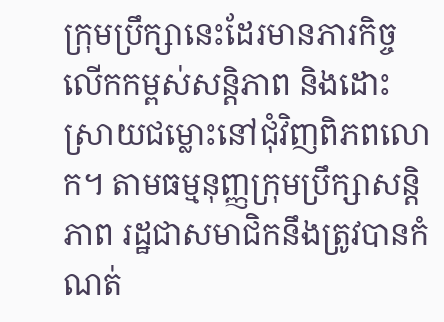ក្រុមប្រឹក្សានេះដែរមានភារកិច្ច លើកកម្ពស់សន្តិភាព និងដោះស្រាយជម្លោះនៅជុំវិញពិភពលោក។ តាមធម្មនុញ្ញក្រុមប្រឹក្សាសន្តិភាព រដ្ឋជាសមាជិកនឹងត្រូវបានកំណត់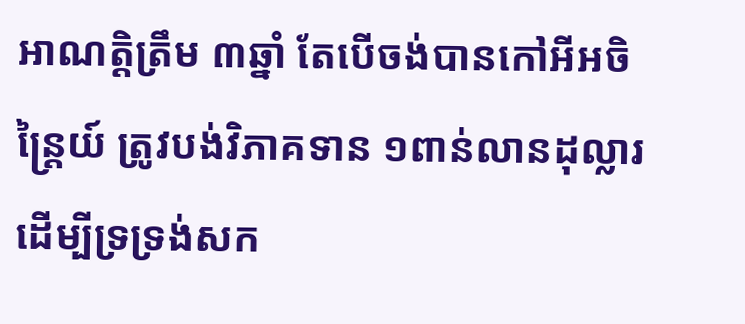អាណត្តិត្រឹម ៣ឆ្នាំ តែបើចង់បានកៅអីអចិន្ត្រៃយ៍ ត្រូវបង់វិភាគទាន ១ពាន់លានដុល្លារដើម្បីទ្រទ្រង់សក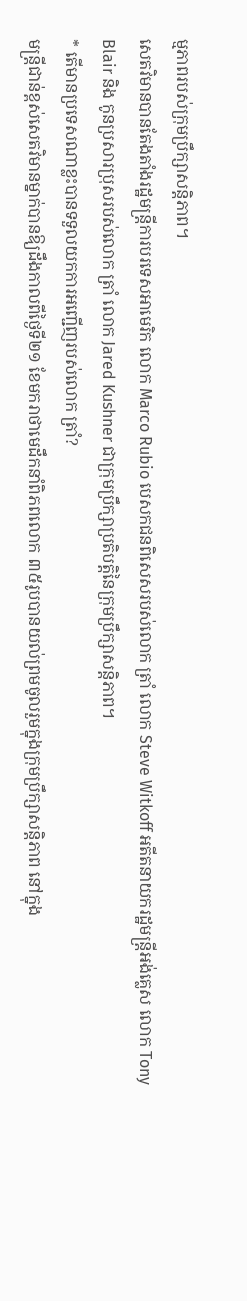ម្មភាពរបស់ក្រុមប្រឹក្សាសន្តិភាព។
សេតវិមានបានតែងតាំងរដ្ឋមន្ត្រីការបរទេសអាមេរិក លោក Marco Rubio បេសកជនពិសេសរបស់លោក ត្រាំ លោក Steve Witkoff អតីតនាយករដ្ឋមន្ត្រីអង់គ្លេស លោក Tony Blair និង កូនប្រសារប្រុសរបស់លោក ត្រាំ លោក Jared Kushner ជាក្រុមប្រឹក្សាប្រតិបត្តិនៃក្រុមប្រឹក្សាសន្តិភាព។
* តើមានប្រទេសណាខ្លះបានទទួលយកការអញ្ជើញរបស់លោក ត្រាំ?
មន្ត្រីជាន់ខ្ពស់សេតវិមានម្នាក់បានឱ្យដឹងកាលពីថ្ងៃទី២១ ខែមករាថាមេដឹកនាំពិភពលោក ៣៥រូបបានយល់ព្រមចូលរួមក្នុងក្រុមប្រឹក្សាសន្តិភាព នៅក្នុង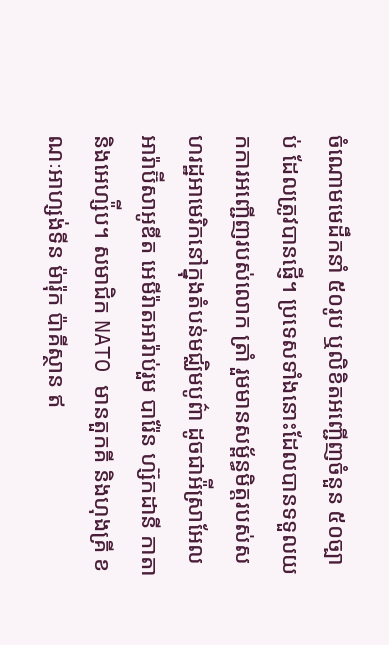ចំណោមមេដឹកនាំ ៥០រូប ឬលិខិតអញ្ជើញចំនួន ៥០ច្បាប់ ដែលត្រូវបានផ្ញើ។ ប្រទេសទាំងនោះដែលបានទទួលយកការអញ្ជើញរបស់លោក ត្រាំ រួមមានសម្ព័ន្ធមិត្តរបស់សហរដ្ឋអាមេរិកនៅក្នុងតំបន់មជ្ឈិមបូព៌ា ដូចជាអ៉ីស្រាអែល អារ៉ាប៊ីសាអូឌីត អេមីរ៉ាតអារ៉ាប់រួម បារ៉ែន ហ្ស៊កដានី កាតា និងអេហ្ស៉ីប។ សមាជិក NATO មានតួកគី និងហុងគ្រី ខណៈអាហ្សង់ទីន ម៉ារ៉ុក ប៉ាគីស្ថាន ឥ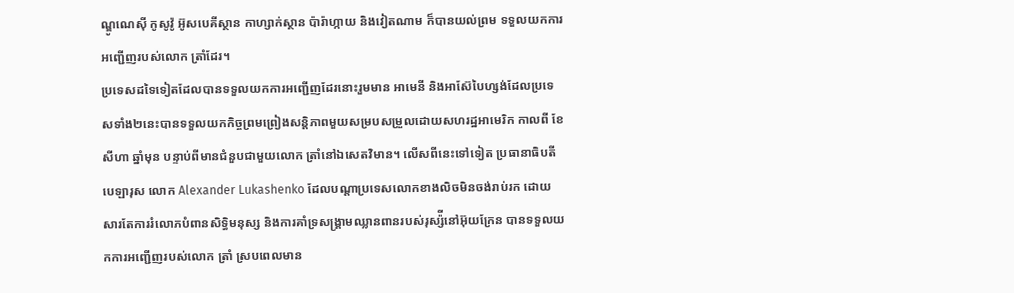ណ្ឌូណេស៊ី កូសូវ៉ូ អ៊ូសបេគីស្ថាន កាហ្សាក់ស្ថាន ប៉ារ៉ាហ្កាយ និងវៀតណាម ក៏បានយល់ព្រម ទទួលយកការអញ្ជើញរបស់លោក ត្រាំដែរ។
ប្រទេសដទៃទៀតដែលបានទទួលយកការអញ្ជើញដែរនោះរួមមាន អាមេនី និងអាស៊ែបៃហ្សង់ដែលប្រទេសទាំង២នេះបានទទួលយកកិច្ចព្រមព្រៀងសន្តិភាពមួយសម្របសម្រួលដោយសហរដ្ឋអាមេរិក កាលពី ខែសីហា ឆ្នាំមុន បន្ទាប់ពីមានជំនួបជាមួយលោក ត្រាំនៅឯសេតវិមាន។ លើសពីនេះទៅទៀត ប្រធានាធិបតីបេឡារុស លោក Alexander Lukashenko ដែលបណ្ដាប្រទេសលោកខាងលិចមិនចង់រាប់រក ដោយសារតែការរំលោភបំពានសិទ្ធិមនុស្ស និងការគាំទ្រសង្រ្គាមឈ្លានពានរបស់រុស្ស៉ីនៅអ៊ុយក្រែន បានទទួលយកការអញ្ជើញរបស់លោក ត្រាំ ស្របពេលមាន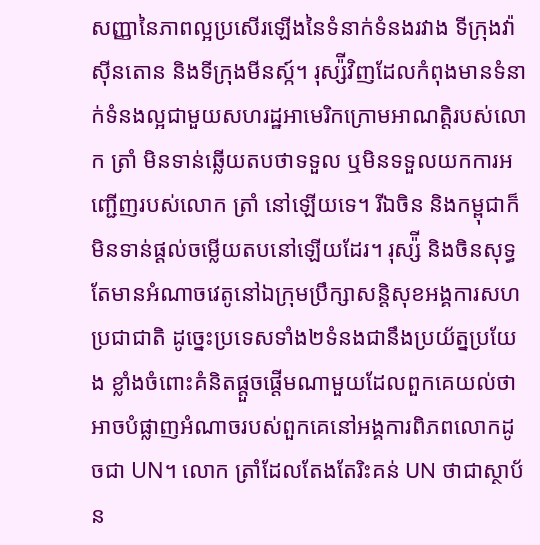សញ្ញានៃភាពល្អប្រសើរឡើងនៃទំនាក់ទំនងរវាង ទីក្រុងវ៉ាស៊ីនតោន និងទីក្រុងមីនស្ក៍។ រុស្ស៉ីវិញដែលកំពុងមានទំនាក់ទំនងល្អជាមួយសហរដ្ឋអាមេរិកក្រោមអាណត្តិរបស់លោក ត្រាំ មិនទាន់ឆ្លើយតបថាទទួល ឬមិនទទួលយកការអញ្ជើញរបស់លោក ត្រាំ នៅឡើយទេ។ រីឯចិន និងកម្ពុជាក៏មិនទាន់ផ្ដល់ចម្លើយតបនៅឡើយដែរ។ រុស្ស៉ី និងចិនសុទ្ធតែមានអំណាចវេតូនៅឯក្រុមប្រឹក្សាសន្តិសុខអង្គការសហប្រជាជាតិ ដូច្នេះប្រទេសទាំង២ទំនងជានឹងប្រយ័ត្នប្រយែង ខ្លាំងចំពោះគំនិតផ្ដួចផ្តើមណាមួយដែលពួកគេយល់ថាអាចបំផ្លាញអំណាចរបស់ពួកគេនៅអង្គការពិភពលោកដូចជា UN។ លោក ត្រាំដែលតែងតែរិះគន់ UN ថាជាស្ថាប័ន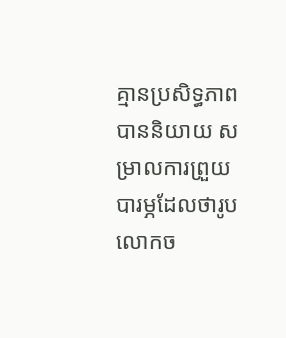គ្មានប្រសិទ្ធភាព បាននិយាយ សម្រាលការព្រួយបារម្ភដែលថារូបលោកច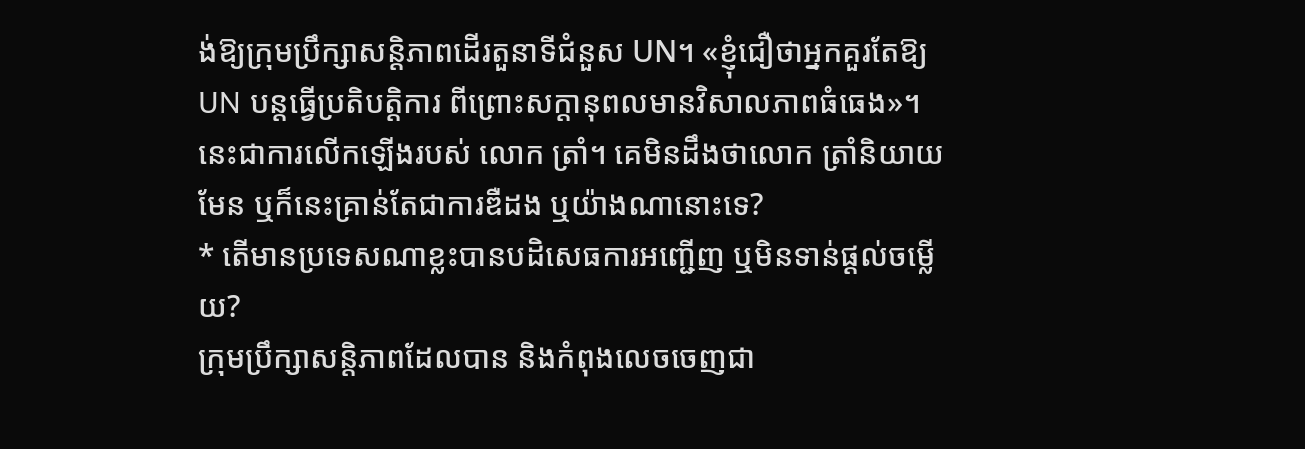ង់ឱ្យក្រុមប្រឹក្សាសន្តិភាពដើរតួនាទីជំនួស UN។ «ខ្ញុំជឿថាអ្នកគួរតែឱ្យ UN បន្តធ្វើប្រតិបត្តិការ ពីព្រោះសក្តានុពលមានវិសាលភាពធំធេង»។ នេះជាការលើកឡើងរបស់ លោក ត្រាំ។ គេមិនដឹងថាលោក ត្រាំនិយាយមែន ឬក៏នេះគ្រាន់តែជាការឌឺដង ឬយ៉ាងណានោះទេ?
* តើមានប្រទេសណាខ្លះបានបដិសេធការអញ្ជើញ ឬមិនទាន់ផ្ដល់ចម្លើយ?
ក្រុមប្រឹក្សាសន្តិភាពដែលបាន និងកំពុងលេចចេញជា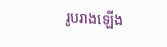រូបរាងឡើង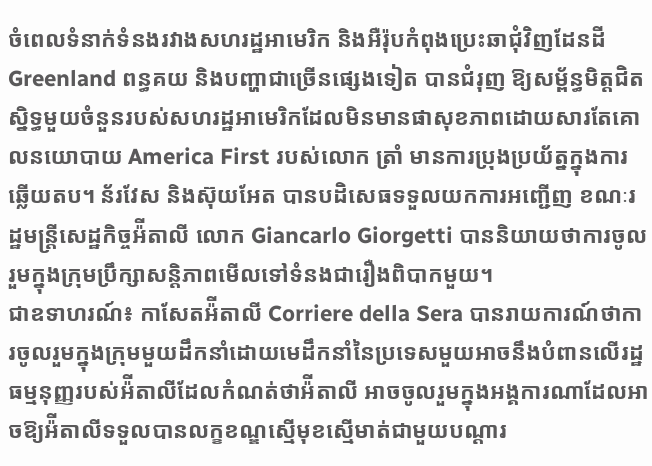ចំពេលទំនាក់ទំនងរវាងសហរដ្ឋអាមេរិក និងអឺរ៉ុបកំពុងប្រេះឆាជុំវិញដែនដី Greenland ពន្ធគយ និងបញ្ហាជាច្រើនផ្សេងទៀត បានជំរុញ ឱ្យសម្ព័ន្ធមិត្តជិតស្និទ្ធមួយចំនួនរបស់សហរដ្ឋអាមេរិកដែលមិនមានផាសុខភាពដោយសារតែគោលនយោបាយ America First របស់លោក ត្រាំ មានការប្រុងប្រយ័ត្នក្នុងការឆ្លើយតប។ ន័រវែស និងស៊ុយអែត បានបដិសេធទទួលយកការអញ្ជើញ ខណៈរដ្ឋមន្ត្រីសេដ្ឋកិច្ចអ៉ីតាលី លោក Giancarlo Giorgetti បាននិយាយថាការចូលរួមក្នុងក្រុមប្រឹក្សាសន្តិភាពមើលទៅទំនងជារឿងពិបាកមួយ។
ជាឧទាហរណ៍៖ កាសែតអ៉ីតាលី Corriere della Sera បានរាយការណ៍ថាការចូលរួមក្នុងក្រុមមួយដឹកនាំដោយមេដឹកនាំនៃប្រទេសមួយអាចនឹងបំពានលើរដ្ឋធម្មនុញ្ញរបស់អ៉ីតាលីដែលកំណត់ថាអ៉ីតាលី អាចចូលរួមក្នុងអង្គការណាដែលអាចឱ្យអ៉ីតាលីទទួលបានលក្ខខណ្ឌស្មើមុខស្មើមាត់ជាមួយបណ្ដារ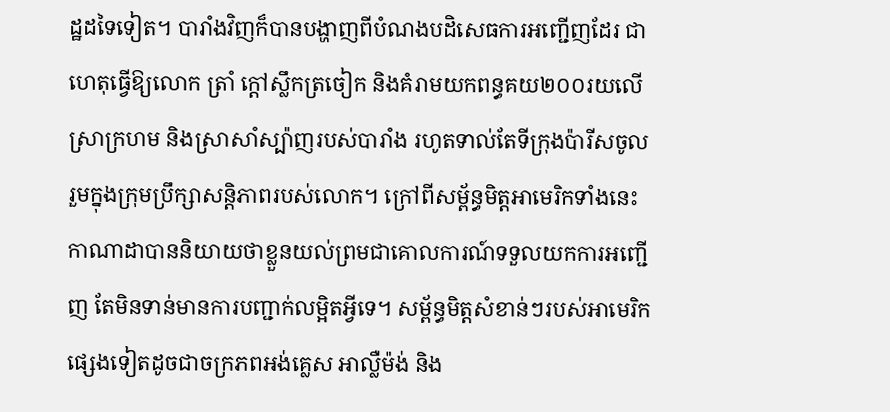ដ្ឋដទៃទៀត។ បារាំងវិញក៏បានបង្ហាញពីបំណងបដិសេធការអញ្ជើញដែរ ជាហេតុធ្វើឱ្យលោក ត្រាំ ក្ដៅស្លឹកត្រចៀក និងគំរាមយកពន្ធគយ២០០រយលើស្រាក្រហម និងស្រាសាំស្ប៉ាញរបស់បារាំង រហូតទាល់តែទីក្រុងប៉ារីសចូលរួមក្នុងក្រុមប្រឹក្សាសន្តិភាពរបស់លោក។ ក្រៅពីសម្ព័ន្ធមិត្តអាមេរិកទាំងនេះ កាណាដាបាននិយាយថាខ្លួនយល់ព្រមជាគោលការណ៍ទទួលយកការអញ្ជើញ តែមិនទាន់មានការបញ្ជាក់លម្អិតអ្វីទេ។ សម្ព័ន្ធមិត្តសំខាន់ៗរបស់អាមេរិកផ្សេងទៀតដូចជាចក្រភពអង់គ្លេស អាល្លឺម៉ង់ និង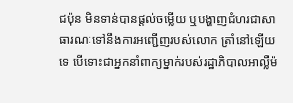ជប៉ុន មិនទាន់បានផ្ដល់ចម្លើយ ឬបង្ហាញជំហរជាសាធារណៈទៅនឹងការអញ្ជើញរបស់លោក ត្រាំនៅឡើយទេ បើទោះជាអ្នកនាំពាក្យម្នាក់របស់រដ្ឋាភិបាលអាល្លឺម៉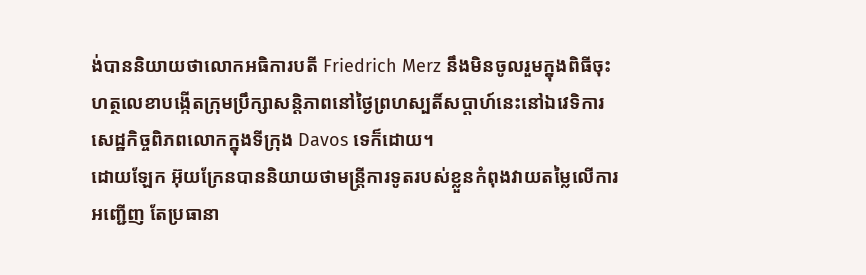ង់បាននិយាយថាលោកអធិការបតី Friedrich Merz នឹងមិនចូលរួមក្នុងពិធីចុះហត្ថលេខាបង្កើតក្រុមប្រឹក្សាសន្តិភាពនៅថ្ងៃព្រហស្បតិ៍សប្ដាហ៍នេះនៅឯវេទិការសេដ្ឋកិច្ចពិភពលោកក្នុងទីក្រុង Davos ទេក៏ដោយ។
ដោយឡែក អ៊ុយក្រែនបាននិយាយថាមន្ត្រីការទូតរបស់ខ្លួនកំពុងវាយតម្លៃលើការអញ្ជើញ តែប្រធានា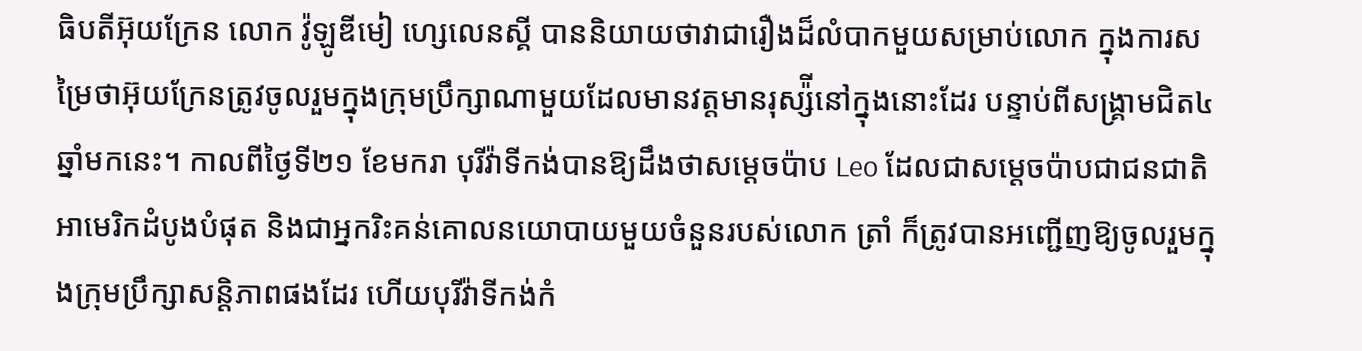ធិបតីអ៊ុយក្រែន លោក វ៉ូឡូឌីមៀ ហ្សេលេនស្គី បាននិយាយថាវាជារឿងដ៏លំបាកមួយសម្រាប់លោក ក្នុងការសម្រៃថាអ៊ុយក្រែនត្រូវចូលរួមក្នុងក្រុមប្រឹក្សាណាមួយដែលមានវត្តមានរុស្ស៉ីនៅក្នុងនោះដែរ បន្ទាប់ពីសង្រ្គាមជិត៤ឆ្នាំមកនេះ។ កាលពីថ្ងៃទី២១ ខែមករា បុរីវ៉ាទីកង់បានឱ្យដឹងថាសម្ដេចប៉ាប Leo ដែលជាសម្ដេចប៉ាបជាជនជាតិអាមេរិកដំបូងបំផុត និងជាអ្នករិះគន់គោលនយោបាយមួយចំនួនរបស់លោក ត្រាំ ក៏ត្រូវបានអញ្ជើញឱ្យចូលរួមក្នុងក្រុមប្រឹក្សាសន្តិភាពផងដែរ ហើយបុរីវ៉ាទីកង់កំ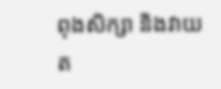ពុងសិក្សា និងវាយត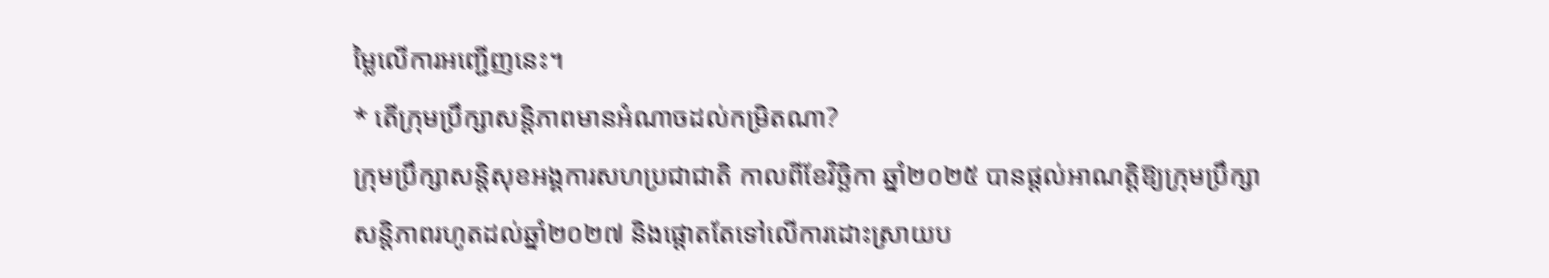ម្លៃលើការអញ្ជើញនេះ។
* តើក្រុមប្រឹក្សាសន្តិភាពមានអំណាចដល់កម្រិតណា?
ក្រុមប្រឹក្សាសន្តិសុខអង្គការសហប្រជាជាតិ កាលពីខែវិច្ឆិកា ឆ្នាំ២០២៥ បានផ្ដល់អាណត្តិឱ្យក្រុមប្រឹក្សាសន្តិភាពរហូតដល់ឆ្នាំ២០២៧ និងផ្តោតតែទៅលើការដោះស្រាយប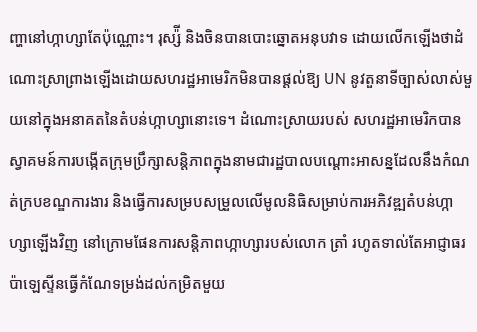ញ្ហានៅហ្កាហ្សាតែប៉ុណ្ណោះ។ រុស្ស៉ី និងចិនបានបោះឆ្នោតអនុបវាទ ដោយលើកឡើងថាដំណោះស្រាព្រាងឡើងដោយសហរដ្ឋអាមេរិកមិនបានផ្ដល់ឱ្យ UN នូវតួនាទីច្បាស់លាស់មួយនៅក្នុងអនាគតនៃតំបន់ហ្កាហ្សានោះទេ។ ដំណោះស្រាយរបស់ សហរដ្ឋអាមេរិកបានស្វាគមន៍ការបង្កើតក្រុមប្រឹក្សាសន្តិភាពក្នុងនាមជារដ្ឋបាលបណ្ដោះអាសន្នដែលនឹងកំណត់ក្របខណ្ឌការងារ និងធ្វើការសម្របសម្រួលលើមូលនិធិសម្រាប់ការអភិវឌ្ឍតំបន់ហ្កាហ្សាឡើងវិញ នៅក្រោមផែនការសន្តិភាពហ្កាហ្សារបស់លោក ត្រាំ រហូតទាល់តែអាជ្ញាធរប៉ាឡេស្ទីនធ្វើកំណែទម្រង់ដល់កម្រិតមួយ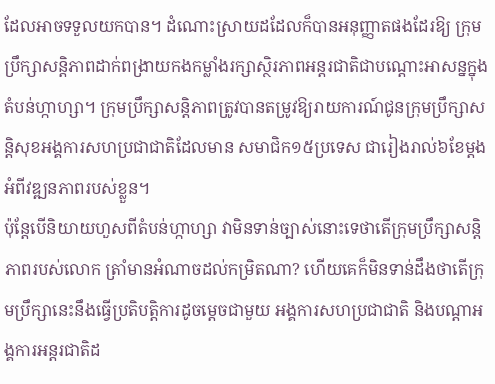ដែលអាចទទួលយកបាន។ ដំណោះស្រាយដដែលក៏បានអនុញ្ញាតផងដែរឱ្យ ក្រុមប្រឹក្សាសន្តិភាពដាក់ពង្រាយកងកម្លាំងរក្សាស្ថិរភាពអន្តរជាតិជាបណ្ដោះអាសន្នក្នុងតំបន់ហ្កាហ្សា។ ក្រុមប្រឹក្សាសន្តិភាពត្រូវបានតម្រូវឱ្យរាយការណ៍ជូនក្រុមប្រឹក្សាសន្តិសុខអង្គការសហប្រជាជាតិដែលមាន សមាជិក១៥ប្រទេស ជារៀងរាល់៦ខែម្ដងអំពីវឌ្ឍនភាពរបស់ខ្លួន។
ប៉ុន្តែបើនិយាយហួសពីតំបន់ហ្កាហ្សា វាមិនទាន់ច្បាស់នោះទេថាតើក្រុមប្រឹក្សាសន្តិភាពរបស់លោក ត្រាំមានអំណាចដល់កម្រិតណា? ហើយគេក៏មិនទាន់ដឹងថាតើក្រុមប្រឹក្សានេះនឹងធ្វើប្រតិបត្តិការដូចម្ដេចជាមួយ អង្គការសហប្រជាជាតិ និងបណ្ដាអង្គការអន្តរជាតិដ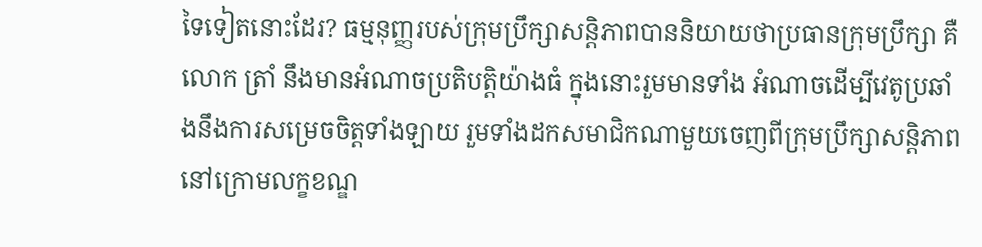ទៃទៀតនោះដែរ? ធម្មនុញ្ញរបស់ក្រុមប្រឹក្សាសន្តិភាពបាននិយាយថាប្រធានក្រុមប្រឹក្សា គឺលោក ត្រាំ នឹងមានអំណាចប្រតិបត្តិយ៉ាងធំ ក្នុងនោះរួមមានទាំង អំណាចដើម្បីវេតូប្រឆាំងនឹងការសម្រេចចិត្តទាំងឡាយ រួមទាំងដកសមាជិកណាមួយចេញពីក្រុមប្រឹក្សាសន្តិភាពនៅក្រោមលក្ខខណ្ឌ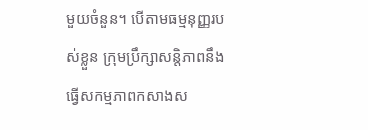មួយចំនួន។ បើតាមធម្មនុញ្ញរបស់ខ្លួន ក្រុមប្រឹក្សាសន្តិភាពនឹងធ្វើសកម្មភាពកសាងស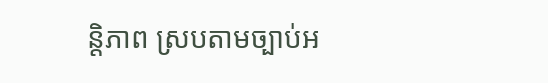ន្តិភាព ស្របតាមច្បាប់អ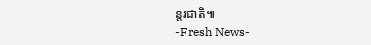ន្តរជាតិ៕
-Fresh News-